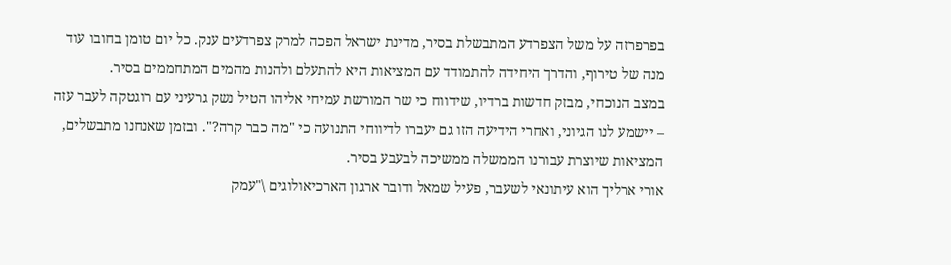בפרפרזה על משל הצפרדע המתבשלת בסיר, מדינת ישראל הפכה למרק צפרדעים ענק. כל יום טומן בחובו עוד מנה של טירוף, והדרך היחידה להתמודד עם המציאות היא להתעלם ולהנות מהמים המתחממים בסיר.
במצב הנוכחי, מבזק חדשות ברדיו, שידווח כי שר המורשת עמיחי אליהו הטיל נשק גרעיני עם רוגטקה לעבר עזה – יישמע לנו הגיוני, ואחרי הידיעה הזו גם יעברו לדיווחי התנועה כי "מה כבר קרה?". ובזמן שאנחנו מתבשלים, המציאות שיוצרת עבורנו הממשלה ממשיכה לבעבע בסיר.
אורי ארליך הוא עיתונאי לשעבר, פעיל שמאל ודובר ארגון הארכיאולוגים \"עמק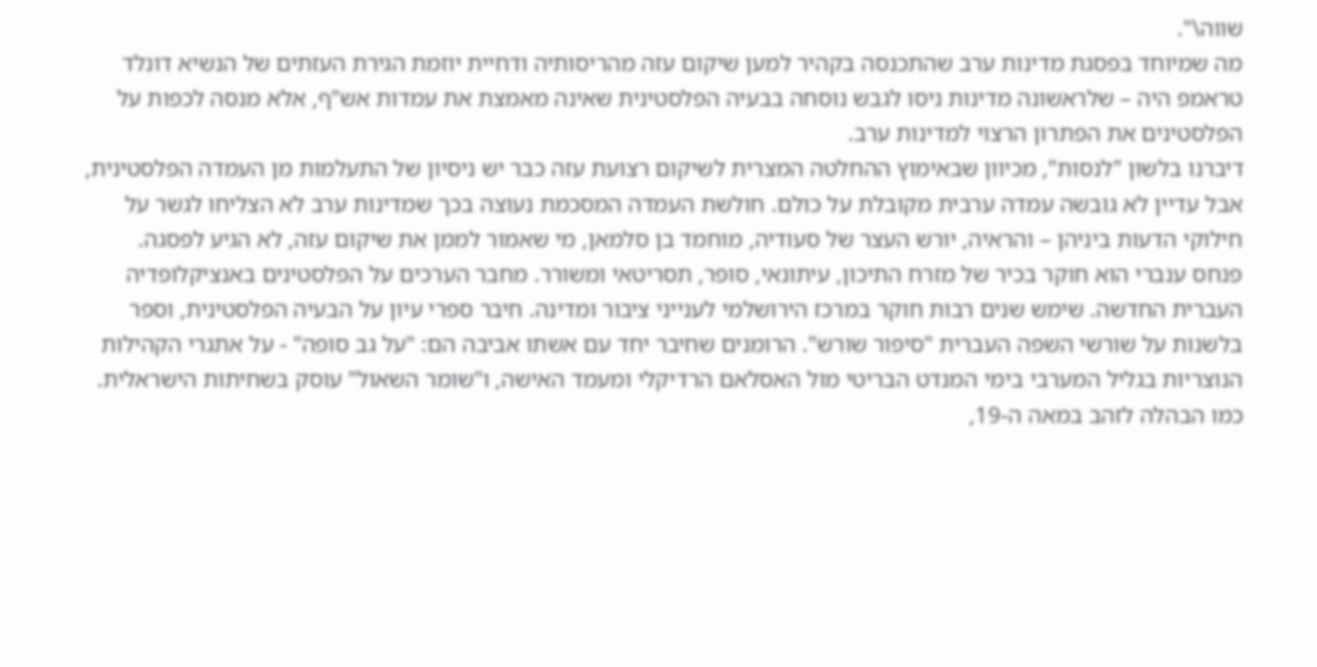שווה\".
מה שמיוחד בפסגת מדינות ערב שהתכנסה בקהיר למען שיקום עזה מהריסותיה ודחיית יוזמת הגירת העזתים של הנשיא דונלד טראמפ היה – שלראשונה מדינות ניסו לגבש נוסחה בבעיה הפלסטינית שאינה מאמצת את עמדות אש"ף, אלא מנסה לכפות על הפלסטינים את הפתרון הרצוי למדינות ערב.
דיברנו בלשון "לנסות", מכיוון שבאימוץ ההחלטה המצרית לשיקום רצועת עזה כבר יש ניסיון של התעלמות מן העמדה הפלסטינית, אבל עדיין לא גובשה עמדה ערבית מקובלת על כולם. חולשת העמדה המסכמת נעוצה בכך שמדינות ערב לא הצליחו לגשר על חילוקי הדעות ביניהן – והראיה, יורש העצר של סעודיה, מוחמד בן סלמאן, מי שאמור לממן את שיקום עזה, לא הגיע לפסגה.
פנחס ענברי הוא חוקר בכיר של מזרח התיכון, עיתונאי, סופר, תסריטאי ומשורר. מחבר הערכים על הפלסטינים באנציקלופדיה העברית החדשה. שימש שנים רבות חוקר במרכז הירושלמי לענייני ציבור ומדינה. חיבר ספרי עיון על הבעיה הפלסטינית, וספר בלשנות על שורשי השפה העברית "סיפור שורש". הרומנים שחיבר יחד עם אשתו אביבה הם: "על גב סופה" - על אתגרי הקהילות הנוצריות בגליל המערבי בימי המנדט הבריטי מול האסלאם הרדיקלי ומעמד האישה, ו"שומר השאול" עוסק בשחיתות הישראלית.
כמו הבהלה לזהב במאה ה-19,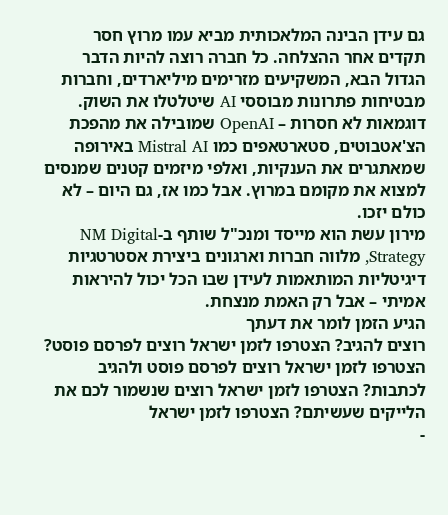גם עידן הבינה המלאכותית מביא עמו מרוץ חסר תקדים אחר ההצלחה. כל חברה רוצה להיות הדבר הגדול הבא, המשקיעים מזרימים מיליארדים, וחברות מבטיחות פתרונות מבוססי AI שיטלטלו את השוק.
דוגמאות לא חסרות – OpenAI שמובילה את מהפכת הצ'אטבוטים, סטארטאפים כמו Mistral AI באירופה שמאתגרים את הענקיות, ואלפי מיזמים קטנים שמנסים למצוא את מקומם במרוץ. אבל כמו אז, גם היום – לא כולם יזכו.
מירון עשת הוא מייסד ומנכ"ל שותף ב-NM Digital Strategy, מלווה חברות וארגונים ביצירת אסטרטגיות דיגיטליות המותאמות לעידן שבו הכל יכול להיראות אמיתי – אבל רק האמת מנצחת.
הגיע הזמן לומר את דעתך
רוצים להגיב? הצטרפו לזמן ישראל רוצים לפרסם פוסט? הצטרפו לזמן ישראל רוצים לפרסם פוסט ולהגיב לכתבות? הצטרפו לזמן ישראל רוצים שנשמור לכם את הלייקים שעשיתם? הצטרפו לזמן ישראל
-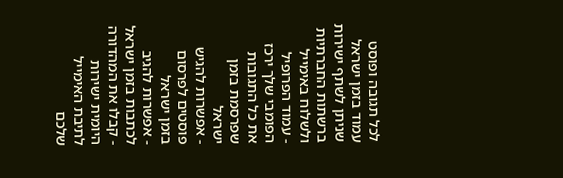לכל תגובה ופוסט עמוד בזמן ישראל שניתן לשתף ישירות ברשתות החברתיות ולשלוח באימייל
- עמוד הפרופיל הפומבי שלך ירכז את כל התגובות שפרסמת בזמן ישראל
- אפשרות להגיש פוסטים לפרסום בזמן ישראל
- אפשרות להגיב לכתבות בזמן ישראל
- קבלו את המהדורה היומית ישירות לתיבת האימייל שלכם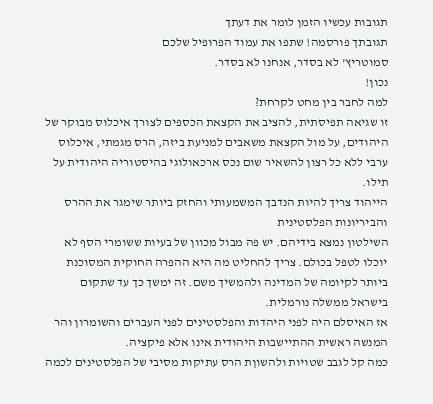תגובות עכשיו הזמן לומר את דעתך
תגובתך פורסמה! שתפו את עמוד הפרופיל שלכם
סמוטריץ' לא בסדר, אנחנו לא בסדר.
נכון!
למה לחבר בין מחט לקרחת?
זו שגיאה תפיסתית, להציב את הקצאת הכספים לצורך איכלוס מבוקר של היהודים, על מול הקצאת משאבים למניעת ביזה, הרס מגמתי, איכלוס ערבי ללא כל רצון להשאיר שום נכס ארכאולוגי בהיסטוריה היהודית על תילו.
הייהוד צריך להיות הנדבך המשמעותי והחזק ביותר שימגר את ההרס והביריונות הפלסטינית
השילטון נמצא בידיהם. יש פה מבול מכוון של בעיות ששומרי הסף לא יוכלו לטפל בכולם. צריך להחליט מה היא ההפרה החוקית המסוכנת ביותר לקיומה של המדינה ולהמשיך משם. זה ימשך כך עד שתקום בישראל ממשלה נורמלית.
אז האיסלם היה לפני היהדות והפלסטינים לפני העברים והשומרון והר המנשה ראשית ההתיישבות היהודית אינו אלא פיקציה.
כמה קל לגבב שטויות ולהשוןת הרס עתיקות מסיבי של הפלסטינים לכמה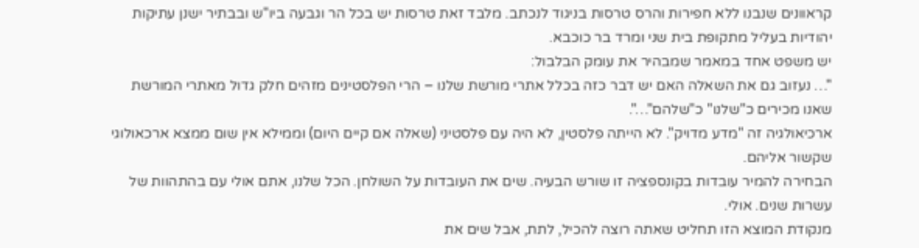קראוונים שנבנו ללא חפירות והרס טרסות בניגוד לנכתב. מלבד זאת טרסות יש בכל הר וגבעה ביו"ש ובבתיר ישנן עתיקות יהודיות בעליל מתקופת בית שני ומרד בר כוכבא.
יש משפט אחד במאמר שמבהיר את עומק הבלבול:
"… נעזוב גם את השאלה האם יש דבר כזה בכלל אתרי מורשת שלנו – הרי הפלסטינים מזהים חלק גדול מאתרי המורשת שאנו מכירים כ"שלנו" כ"שלהם"…".
ארכיאולגיה זה "מדע מדויק". לא הייתה פלסטין, לא היה עם פלסטיני (שאלה אם קיים היום) וממילא אין שום ממצא ארכאולוגי שקשור אליהם.
הבחירה להמיר עובדות בקונספציה זו שורש הבעיה. שים את העובדות על השולחן. הכל שלנו, אתם אולי עם בהתהוות של עשרות שנים. אולי.
מנקודת המוצא הזו תחליט שאתה רוצה להכיל, לתת, אבל שים את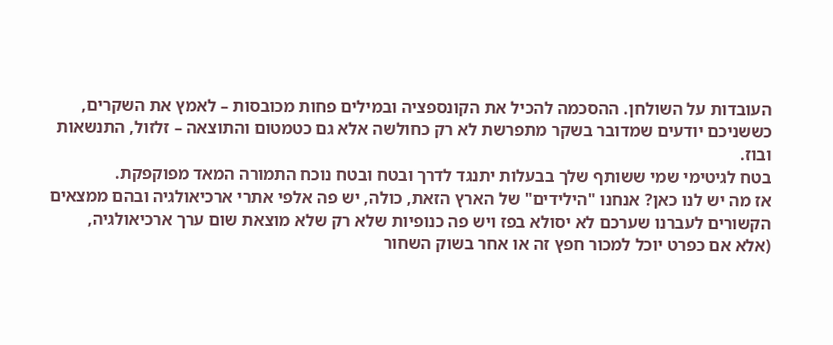העובדות על השולחן. ההסכמה להכיל את הקונספציה ובמילים פחות מכובסות – לאמץ את השקרים, כששניכם יודעים שמדובר בשקר מתפרשת לא רק כחולשה אלא גם כטמטום והתוצאה – זלזול, התנשאות ובוז.
בטח לגיטימי שמי ששותף שלך בבעלות יתנגד לדרך ובטח ובטח נוכח התמורה המאד מפוקפקת.
אז מה יש לנו כאן? אנחנו "הילידים" של הארץ הזאת, כולה, יש פה אלפי אתרי ארכיאולגיה ובהם ממצאים הקשורים לעברנו שערכם לא יסולא בפז ויש פה כנופיות שלא רק שלא מוצאת שום ערך ארכיאולגיה, (אלא אם כפרט יוכל למכור חפץ זה או אחר בשוק השחור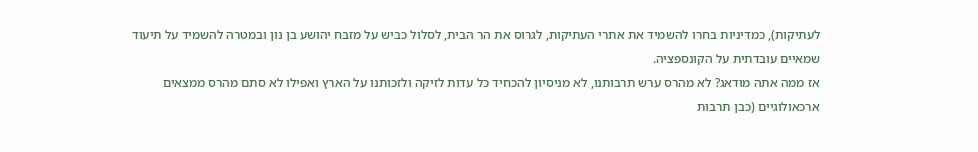לעתיקות), כמדיניות בחרו להשמיד את אתרי העתיקות, לגרוס את הר הבית, לסלול כביש על מזבח יהושע בן נון ובמטרה להשמיד על תיעוד שמאיים עובדתית על הקונספציה.
אז ממה אתה מודאג? לא מהרס ערש תרבותנו, לא מניסיון להכחיד כל עדות לזיקה ולזכותנו על הארץ ואפילו לא סתם מהרס ממצאים ארכאולוגיים (כבן תרבות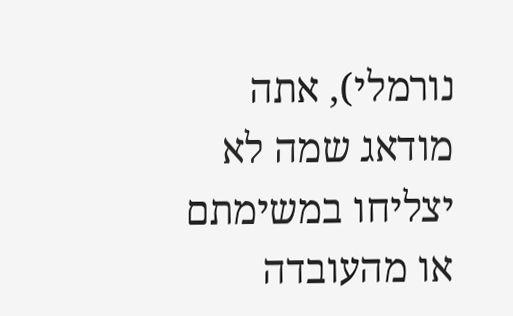נורמלי), אתה מודאג שמה לא יצליחו במשימתם או מהעובדה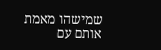שמישהו מאמת אותם עם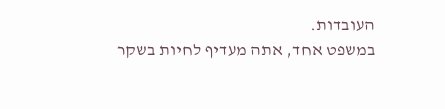העובדות.
במשפט אחד, אתה מעדיף לחיות בשקר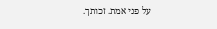על פני אמת. זכותך.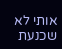אותי לא שכנעת